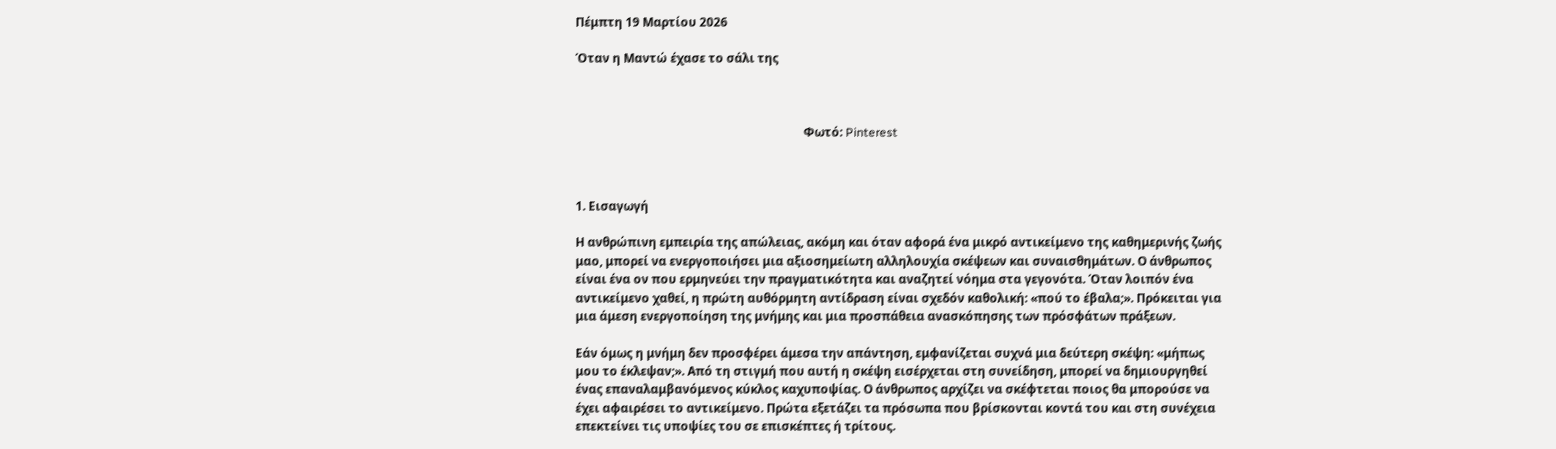Πέμπτη 19 Μαρτίου 2026

Όταν η Μαντώ έχασε το σάλι της



                                                                            Φωτό: Pinterest



1. Εισαγωγή

Η ανθρώπινη εμπειρία της απώλειας, ακόμη και όταν αφορά ένα μικρό αντικείμενο της καθημερινής ζωής μαο, μπορεί να ενεργοποιήσει μια αξιοσημείωτη αλληλουχία σκέψεων και συναισθημάτων. Ο άνθρωπος είναι ένα ον που ερμηνεύει την πραγματικότητα και αναζητεί νόημα στα γεγονότα. Όταν λοιπόν ένα αντικείμενο χαθεί, η πρώτη αυθόρμητη αντίδραση είναι σχεδόν καθολική: «πού το έβαλα;». Πρόκειται για μια άμεση ενεργοποίηση της μνήμης και μια προσπάθεια ανασκόπησης των πρόσφάτων πράξεων.

Εάν όμως η μνήμη δεν προσφέρει άμεσα την απάντηση, εμφανίζεται συχνά μια δεύτερη σκέψη: «μήπως μου το έκλεψαν;». Από τη στιγμή που αυτή η σκέψη εισέρχεται στη συνείδηση, μπορεί να δημιουργηθεί ένας επαναλαμβανόμενος κύκλος καχυποψίας. Ο άνθρωπος αρχίζει να σκέφτεται ποιος θα μπορούσε να έχει αφαιρέσει το αντικείμενο. Πρώτα εξετάζει τα πρόσωπα που βρίσκονται κοντά του και στη συνέχεια επεκτείνει τις υποψίες του σε επισκέπτες ή τρίτους.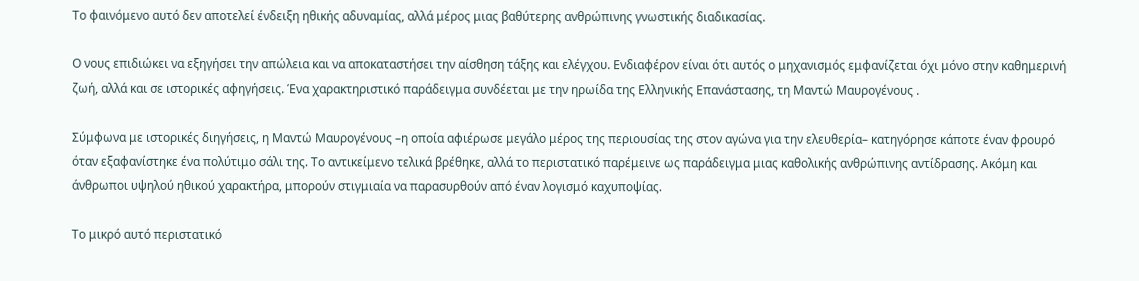Το φαινόμενο αυτό δεν αποτελεί ένδειξη ηθικής αδυναμίας, αλλά μέρος μιας βαθύτερης ανθρώπινης γνωστικής διαδικασίας.

Ο νους επιδιώκει να εξηγήσει την απώλεια και να αποκαταστήσει την αίσθηση τάξης και ελέγχου. Ενδιαφέρον είναι ότι αυτός ο μηχανισμός εμφανίζεται όχι μόνο στην καθημερινή ζωή, αλλά και σε ιστορικές αφηγήσεις. Ένα χαρακτηριστικό παράδειγμα συνδέεται με την ηρωίδα της Ελληνικής Επανάστασης, τη Μαντώ Μαυρογένους .

Σύμφωνα με ιστορικές διηγήσεις, η Μαντώ Μαυρογένους –η οποία αφιέρωσε μεγάλο μέρος της περιουσίας της στον αγώνα για την ελευθερία– κατηγόρησε κάποτε έναν φρουρό όταν εξαφανίστηκε ένα πολύτιμο σάλι της. Το αντικείμενο τελικά βρέθηκε, αλλά το περιστατικό παρέμεινε ως παράδειγμα μιας καθολικής ανθρώπινης αντίδρασης. Ακόμη και άνθρωποι υψηλού ηθικού χαρακτήρα, μπορούν στιγμιαία να παρασυρθούν από έναν λογισμό καχυποψίας.

Το μικρό αυτό περιστατικό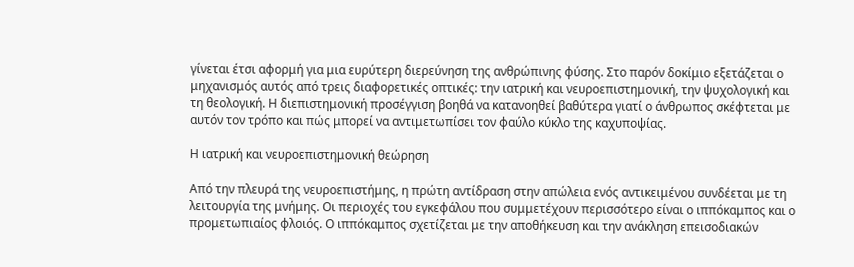γίνεται έτσι αφορμή για μια ευρύτερη διερεύνηση της ανθρώπινης φύσης. Στο παρόν δοκίμιο εξετάζεται ο μηχανισμός αυτός από τρεις διαφορετικές οπτικές: την ιατρική και νευροεπιστημονική, την ψυχολογική και τη θεολογική. Η διεπιστημονική προσέγγιση βοηθά να κατανοηθεί βαθύτερα γιατί ο άνθρωπος σκέφτεται με αυτόν τον τρόπο και πώς μπορεί να αντιμετωπίσει τον φαύλο κύκλο της καχυποψίας.

Η ιατρική και νευροεπιστημονική θεώρηση

Από την πλευρά της νευροεπιστήμης, η πρώτη αντίδραση στην απώλεια ενός αντικειμένου συνδέεται με τη λειτουργία της μνήμης. Οι περιοχές του εγκεφάλου που συμμετέχουν περισσότερο είναι ο ιππόκαμπος και ο προμετωπιαίος φλοιός. Ο ιππόκαμπος σχετίζεται με την αποθήκευση και την ανάκληση επεισοδιακών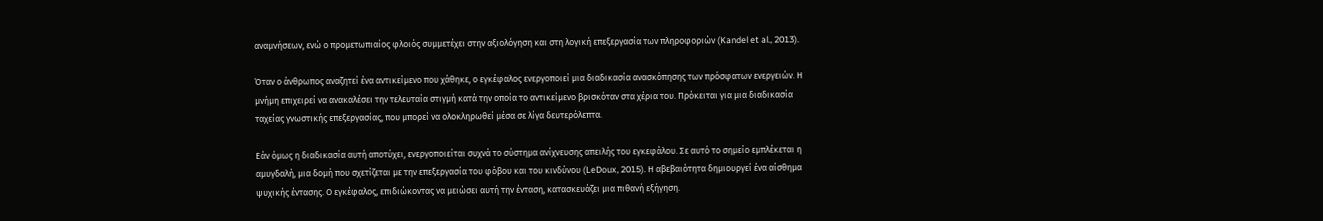αναμνήσεων, ενώ ο προμετωπιαίος φλοιός συμμετέχει στην αξιολόγηση και στη λογική επεξεργασία των πληροφοριών (Kandel et al., 2013).

Όταν ο άνθρωπος αναζητεί ένα αντικείμενο που χάθηκε, ο εγκέφαλος ενεργοποιεί μια διαδικασία ανασκόπησης των πρόσφατων ενεργειών. Η μνήμη επιχειρεί να ανακαλέσει την τελευταία στιγμή κατά την οποία το αντικείμενο βρισκόταν στα χέρια του. Πρόκειται για μια διαδικασία ταχείας γνωστικής επεξεργασίας, που μπορεί να ολοκληρωθεί μέσα σε λίγα δευτερόλεπτα.

Εάν όμως η διαδικασία αυτή αποτύχει, ενεργοποιείται συχνά το σύστημα ανίχνευσης απειλής του εγκεφάλου. Σε αυτό το σημείο εμπλέκεται η αμυγδαλή, μια δομή που σχετίζεται με την επεξεργασία του φόβου και του κινδύνου (LeDoux, 2015). Η αβεβαιότητα δημιουργεί ένα αίσθημα ψυχικής έντασης. Ο εγκέφαλος, επιδιώκοντας να μειώσει αυτή την ένταση, κατασκευάζει μια πιθανή εξήγηση.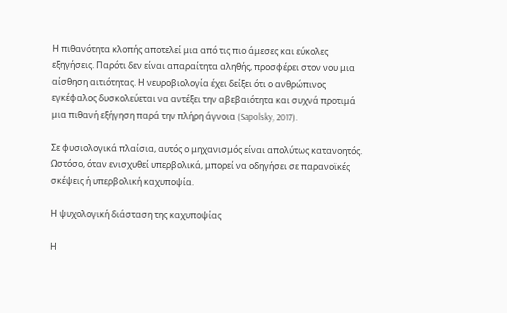Η πιθανότητα κλοπής αποτελεί μια από τις πιο άμεσες και εύκολες εξηγήσεις. Παρότι δεν είναι απαραίτητα αληθής, προσφέρει στον νου μια αίσθηση αιτιότητας. Η νευροβιολογία έχει δείξει ότι ο ανθρώπινος εγκέφαλος δυσκολεύεται να αντέξει την αβεβαιότητα και συχνά προτιμά μια πιθανή εξήγηση παρά την πλήρη άγνοια (Sapolsky, 2017).

Σε φυσιολογικά πλαίσια, αυτός ο μηχανισμός είναι απολύτως κατανοητός. Ωστόσο, όταν ενισχυθεί υπερβολικά, μπορεί να οδηγήσει σε παρανοϊκές σκέψεις ή υπερβολική καχυποψία.

Η ψυχολογική διάσταση της καχυποψίας

Η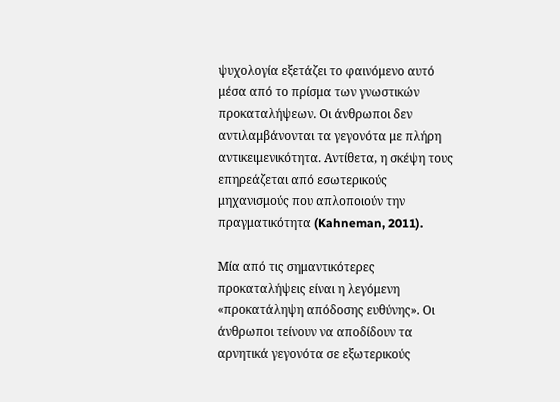ψυχολογία εξετάζει το φαινόμενο αυτό μέσα από το πρίσμα των γνωστικών προκαταλήψεων. Οι άνθρωποι δεν αντιλαμβάνονται τα γεγονότα με πλήρη αντικειμενικότητα. Αντίθετα, η σκέψη τους επηρεάζεται από εσωτερικούς μηχανισμούς που απλοποιούν την πραγματικότητα (Kahneman, 2011).

Μία από τις σημαντικότερες προκαταλήψεις είναι η λεγόμενη «προκατάληψη απόδοσης ευθύνης». Οι άνθρωποι τείνουν να αποδίδουν τα αρνητικά γεγονότα σε εξωτερικούς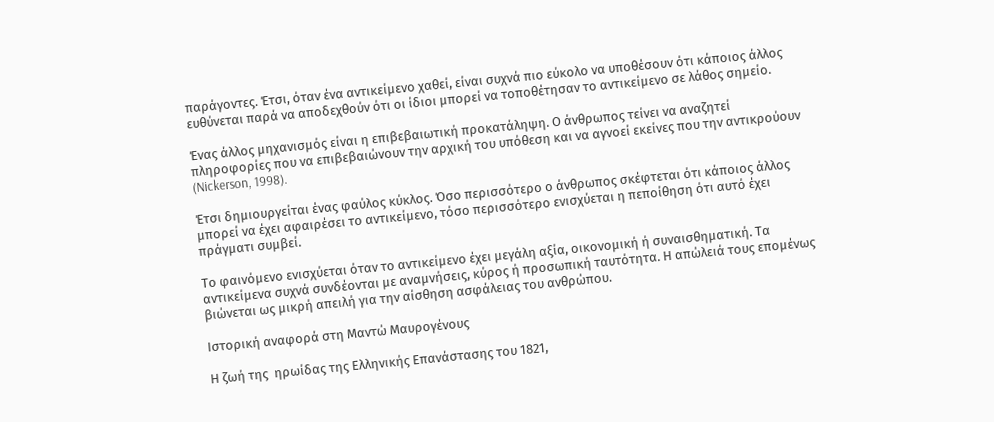παράγοντες. Έτσι, όταν ένα αντικείμενο χαθεί, είναι συχνά πιο εύκολο να υποθέσουν ότι κάποιος άλλος ευθύνεται παρά να αποδεχθούν ότι οι ίδιοι μπορεί να τοποθέτησαν το αντικείμενο σε λάθος σημείο.

Ένας άλλος μηχανισμός είναι η επιβεβαιωτική προκατάληψη. Ο άνθρωπος τείνει να αναζητεί πληροφορίες που να επιβεβαιώνουν την αρχική του υπόθεση και να αγνοεί εκείνες που την αντικρούουν (Nickerson, 1998).

Έτσι δημιουργείται ένας φαύλος κύκλος. Όσο περισσότερο ο άνθρωπος σκέφτεται ότι κάποιος άλλος μπορεί να έχει αφαιρέσει το αντικείμενο, τόσο περισσότερο ενισχύεται η πεποίθηση ότι αυτό έχει πράγματι συμβεί.

Το φαινόμενο ενισχύεται όταν το αντικείμενο έχει μεγάλη αξία, οικονομική ή συναισθηματική. Τα αντικείμενα συχνά συνδέονται με αναμνήσεις, κύρος ή προσωπική ταυτότητα. Η απώλειά τους επομένως βιώνεται ως μικρή απειλή για την αίσθηση ασφάλειας του ανθρώπου.

Ιστορική αναφορά στη Μαντώ Μαυρογένους

Η ζωή της  ηρωίδας της Ελληνικής Επανάστασης του 1821,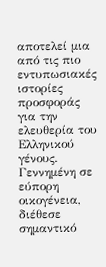αποτελεί μια από τις πιο εντυπωσιακές ιστορίες προσφοράς για την ελευθερία του Ελληνικού γένους. Γεννημένη σε εύπορη οικογένεια, διέθεσε σημαντικό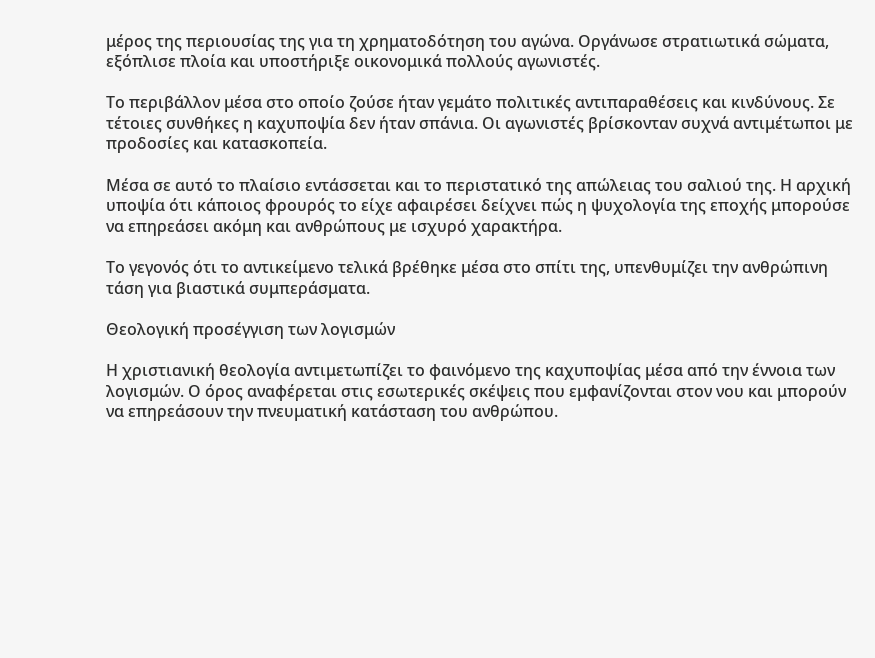μέρος της περιουσίας της για τη χρηματοδότηση του αγώνα. Οργάνωσε στρατιωτικά σώματα, εξόπλισε πλοία και υποστήριξε οικονομικά πολλούς αγωνιστές.

Το περιβάλλον μέσα στο οποίο ζούσε ήταν γεμάτο πολιτικές αντιπαραθέσεις και κινδύνους. Σε τέτοιες συνθήκες η καχυποψία δεν ήταν σπάνια. Οι αγωνιστές βρίσκονταν συχνά αντιμέτωποι με προδοσίες και κατασκοπεία.

Μέσα σε αυτό το πλαίσιο εντάσσεται και το περιστατικό της απώλειας του σαλιού της. Η αρχική υποψία ότι κάποιος φρουρός το είχε αφαιρέσει δείχνει πώς η ψυχολογία της εποχής μπορούσε να επηρεάσει ακόμη και ανθρώπους με ισχυρό χαρακτήρα.

Το γεγονός ότι το αντικείμενο τελικά βρέθηκε μέσα στο σπίτι της, υπενθυμίζει την ανθρώπινη τάση για βιαστικά συμπεράσματα.

Θεολογική προσέγγιση των λογισμών

Η χριστιανική θεολογία αντιμετωπίζει το φαινόμενο της καχυποψίας μέσα από την έννοια των λογισμών. Ο όρος αναφέρεται στις εσωτερικές σκέψεις που εμφανίζονται στον νου και μπορούν να επηρεάσουν την πνευματική κατάσταση του ανθρώπου.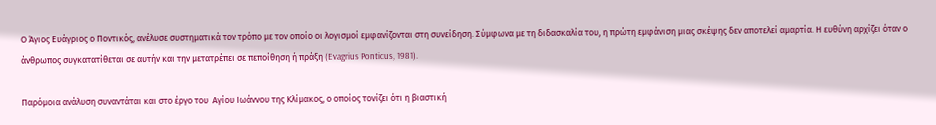Ο Άγιος Ευάγριος ο Ποντικός, ανέλυσε συστηματικά τον τρόπο με τον οποίο οι λογισμοί εμφανίζονται στη συνείδηση. Σύμφωνα με τη διδασκαλία του, η πρώτη εμφάνιση μιας σκέψης δεν αποτελεί αμαρτία. Η ευθύνη αρχίζει όταν ο άνθρωπος συγκατατίθεται σε αυτήν και την μετατρέπει σε πεποίθηση ή πράξη (Evagrius Ponticus, 1981).

Παρόμοια ανάλυση συναντάται και στο έργο του  Αγίου Ιωάννου της Κλίμακος, ο οποίος τονίζει ότι η βιαστική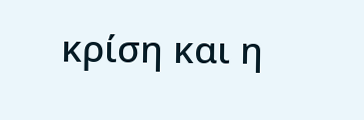κρίση και η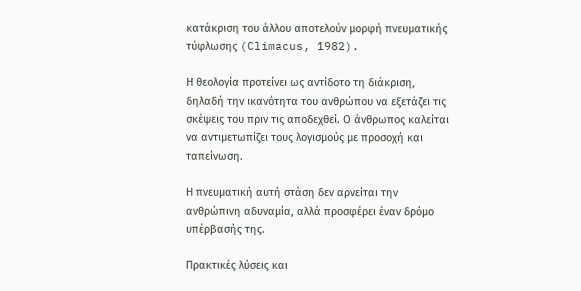κατάκριση του άλλου αποτελούν μορφή πνευματικής τύφλωσης (Climacus, 1982).

Η θεολογία προτείνει ως αντίδοτο τη διάκριση, δηλαδή την ικανότητα του ανθρώπου να εξετάζει τις σκέψεις του πριν τις αποδεχθεί. Ο άνθρωπος καλείται να αντιμετωπίζει τους λογισμούς με προσοχή και ταπείνωση.

Η πνευματική αυτή στάση δεν αρνείται την ανθρώπινη αδυναμία, αλλά προσφέρει έναν δρόμο υπέρβασής της.

Πρακτικές λύσεις και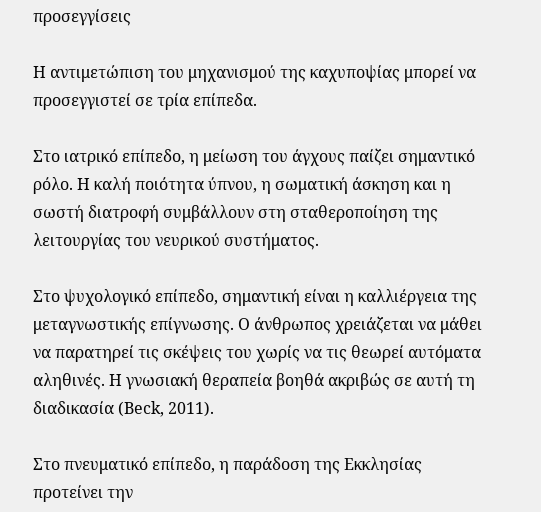προσεγγίσεις

Η αντιμετώπιση του μηχανισμού της καχυποψίας μπορεί να προσεγγιστεί σε τρία επίπεδα.

Στο ιατρικό επίπεδο, η μείωση του άγχους παίζει σημαντικό ρόλο. Η καλή ποιότητα ύπνου, η σωματική άσκηση και η σωστή διατροφή συμβάλλουν στη σταθεροποίηση της λειτουργίας του νευρικού συστήματος.

Στο ψυχολογικό επίπεδο, σημαντική είναι η καλλιέργεια της μεταγνωστικής επίγνωσης. Ο άνθρωπος χρειάζεται να μάθει να παρατηρεί τις σκέψεις του χωρίς να τις θεωρεί αυτόματα αληθινές. Η γνωσιακή θεραπεία βοηθά ακριβώς σε αυτή τη διαδικασία (Beck, 2011).

Στο πνευματικό επίπεδο, η παράδοση της Εκκλησίας προτείνει την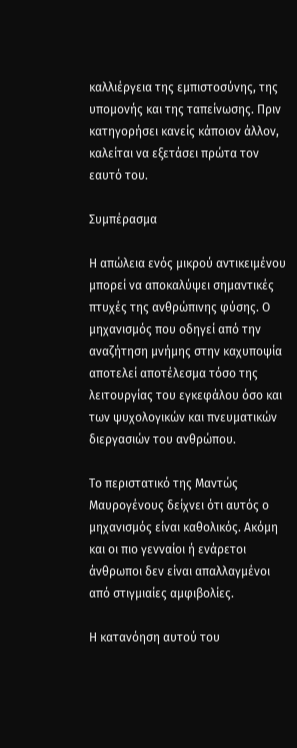καλλιέργεια της εμπιστοσύνης, της υπομονής και της ταπείνωσης. Πριν κατηγορήσει κανείς κάποιον άλλον, καλείται να εξετάσει πρώτα τον εαυτό του.

Συμπέρασμα

Η απώλεια ενός μικρού αντικειμένου μπορεί να αποκαλύψει σημαντικές πτυχές της ανθρώπινης φύσης. Ο μηχανισμός που οδηγεί από την αναζήτηση μνήμης στην καχυποψία αποτελεί αποτέλεσμα τόσο της λειτουργίας του εγκεφάλου όσο και των ψυχολογικών και πνευματικών διεργασιών του ανθρώπου.

Το περιστατικό της Μαντώς Μαυρογένους δείχνει ότι αυτός ο μηχανισμός είναι καθολικός. Ακόμη και οι πιο γενναίοι ή ενάρετοι άνθρωποι δεν είναι απαλλαγμένοι από στιγμιαίες αμφιβολίες.

Η κατανόηση αυτού του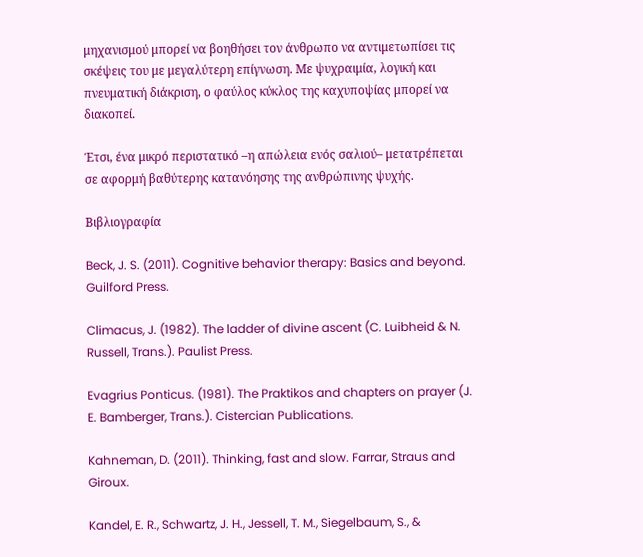μηχανισμού μπορεί να βοηθήσει τον άνθρωπο να αντιμετωπίσει τις σκέψεις του με μεγαλύτερη επίγνωση. Με ψυχραιμία, λογική και πνευματική διάκριση, ο φαύλος κύκλος της καχυποψίας μπορεί να διακοπεί.

Έτσι, ένα μικρό περιστατικό –η απώλεια ενός σαλιού– μετατρέπεται σε αφορμή βαθύτερης κατανόησης της ανθρώπινης ψυχής.

Βιβλιογραφία

Beck, J. S. (2011). Cognitive behavior therapy: Basics and beyond. Guilford Press.

Climacus, J. (1982). The ladder of divine ascent (C. Luibheid & N. Russell, Trans.). Paulist Press.

Evagrius Ponticus. (1981). The Praktikos and chapters on prayer (J. E. Bamberger, Trans.). Cistercian Publications.

Kahneman, D. (2011). Thinking, fast and slow. Farrar, Straus and Giroux.

Kandel, E. R., Schwartz, J. H., Jessell, T. M., Siegelbaum, S., &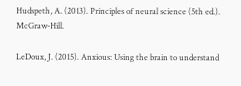Hudspeth, A. (2013). Principles of neural science (5th ed.). McGraw-Hill.

LeDoux, J. (2015). Anxious: Using the brain to understand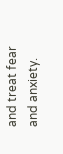and treat fear and anxiety.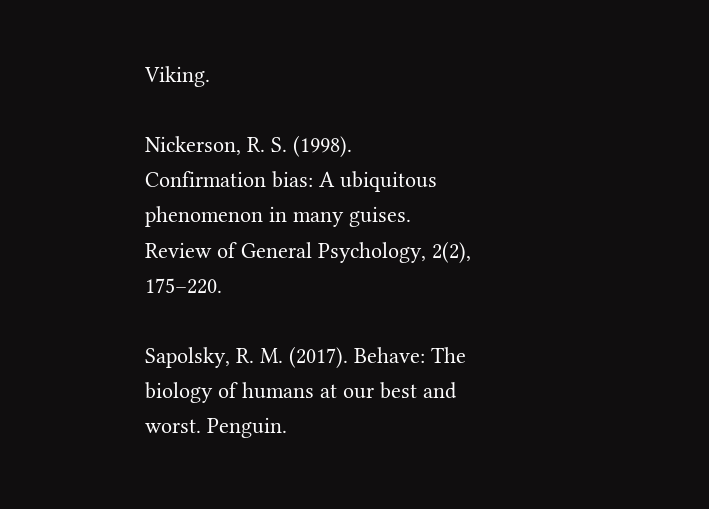Viking.

Nickerson, R. S. (1998). Confirmation bias: A ubiquitous phenomenon in many guises. Review of General Psychology, 2(2), 175–220.

Sapolsky, R. M. (2017). Behave: The biology of humans at our best and worst. Penguin.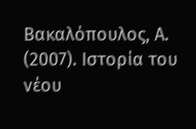Βακαλόπουλος, Α. (2007). Ιστορία του νέου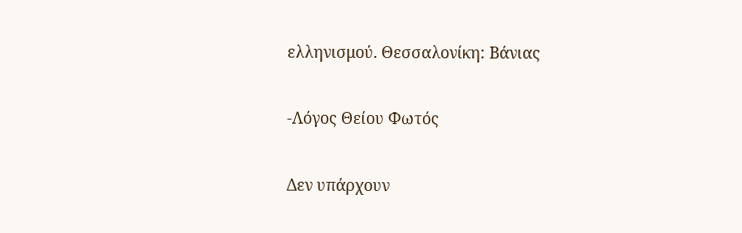ελληνισμού. Θεσσαλονίκη: Βάνιας

-Λόγος Θείου Φωτός

Δεν υπάρχουν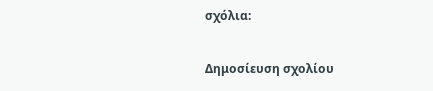σχόλια:

Δημοσίευση σχολίου